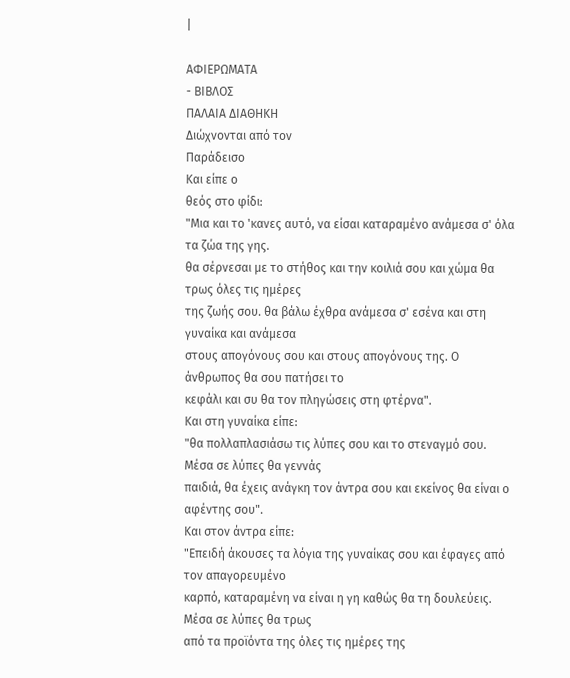|

ΑΦΙΕΡΩΜΑΤΑ
- ΒΙΒΛΟΣ
ΠΑΛΑΙΑ ΔΙΑΘΗΚΗ
Διώχνονται από τον
Παράδεισο
Και είπε ο
θεός στο φίδι:
"Μια και το 'κανες αυτό, να είσαι καταραμένο ανάμεσα σ' όλα τα ζώα της γης.
θα σέρνεσαι με το στήθος και την κοιλιά σου και χώμα θα τρως όλες τις ημέρες
της ζωής σου. θα βάλω έχθρα ανάμεσα σ' εσένα και στη γυναίκα και ανάμεσα
στους απογόνους σου και στους απογόνους της. Ο άνθρωπος θα σου πατήσει το
κεφάλι και συ θα τον πληγώσεις στη φτέρνα".
Και στη γυναίκα είπε:
"θα πολλαπλασιάσω τις λύπες σου και το στεναγμό σου. Μέσα σε λύπες θα γεννάς
παιδιά, θα έχεις ανάγκη τον άντρα σου και εκείνος θα είναι ο αφέντης σου".
Και στον άντρα είπε:
"Επειδή άκουσες τα λόγια της γυναίκας σου και έφαγες από τον απαγορευμένο
καρπό, καταραμένη να είναι η γη καθώς θα τη δουλεύεις. Μέσα σε λύπες θα τρως
από τα προϊόντα της όλες τις ημέρες της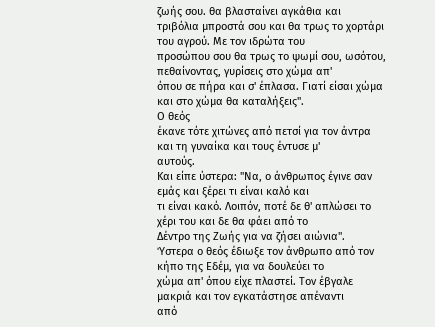ζωής σου. θα βλασταίνει αγκάθια και
τριβόλια μπροστά σου και θα τρως το χορτάρι του αγρού. Με τον ιδρώτα του
προσώπου σου θα τρως το ψωμί σου, ωσότου, πεθαίνοντας, γυρίσεις στο χώμα απ'
όπου σε πήρα και σ' έπλασα. Γιατί είσαι χώμα και στο χώμα θα καταλήξεις".
Ο θεός
έκανε τότε χιτώνες από πετσί για τον άντρα και τη γυναίκα και τους έντυσε μ'
αυτούς.
Και είπε ύστερα: "Να, ο άνθρωπος έγινε σαν εμάς και ξέρει τι είναι καλό και
τι είναι κακό. Λοιπόν, ποτέ δε θ' απλώσει το χέρι του και δε θα φάει από το
Δέντρο της Ζωής για να ζήσει αιώνια".
Ύστερα ο θεός έδιωξε τον άνθρωπο από τον κήπο της Εδέμ, για να δουλεύει το
χώμα απ' όπου είχε πλαστεί. Τον έβγαλε μακριά και τον εγκατάστησε απέναντι
από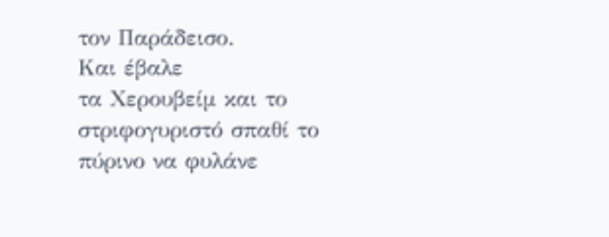τον Παράδεισο.
Και έβαλε
τα Χερουβείμ και το στριφογυριστό σπαθί το πύρινο να φυλάνε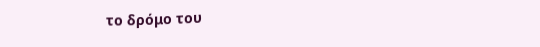το δρόμο του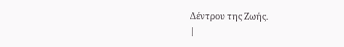Δέντρου της Ζωής.
|